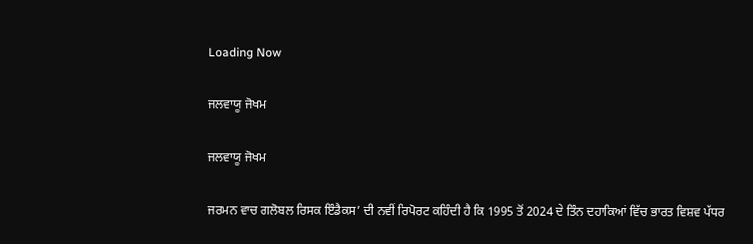Loading Now

ਜਲਵਾਯੂ ਜੋਖਮ

ਜਲਵਾਯੂ ਜੋਖਮ

ਜਰਮਨ ਵਾਚ ਗਲੋਬਲ ਰਿਸਕ ਇੰਡੈਕਸ’ ਦੀ ਨਵੀਂ ਰਿਪੋਰਟ ਕਹਿੰਦੀ ਹੈ ਕਿ 1995 ਤੋਂ 2024 ਦੇ ਤਿੰਨ ਦਹਾਕਿਆਂ ਵਿੱਚ ਭਾਰਤ ਵਿਸ਼ਵ ਪੱਧਰ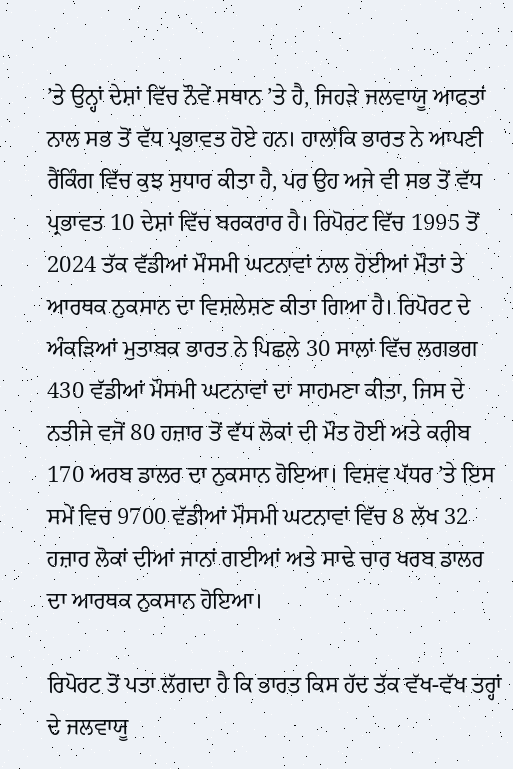’ਤੇ ਉਨ੍ਹਾਂ ਦੇਸ਼ਾਂ ਵਿੱਚ ਨੌਵੇਂ ਸਥਾਨ ’ਤੇ ਹੈ, ਜਿਹੜੇ ਜਲਵਾਯੂ ਆਫਤਾਂ ਨਾਲ ਸਭ ਤੋਂ ਵੱਧ ਪ੍ਰਭਾਵਤ ਹੋਏ ਹਨ। ਹਾਲਾਂਕਿ ਭਾਰਤ ਨੇ ਆਪਣੀ ਰੈਂਕਿੰਗ ਵਿੱਚ ਕੁਝ ਸੁਧਾਰ ਕੀਤਾ ਹੈ, ਪਰ ਉਹ ਅਜੇ ਵੀ ਸਭ ਤੋਂ ਵੱਧ ਪ੍ਰਭਾਵਤ 10 ਦੇਸ਼ਾਂ ਵਿੱਚ ਬਰਕਰਾਰ ਹੈ। ਰਿਪੋਰਟ ਵਿੱਚ 1995 ਤੋਂ 2024 ਤੱਕ ਵੱਡੀਆਂ ਮੌਸਮੀ ਘਟਨਾਵਾਂ ਨਾਲ ਹੋਈਆਂ ਮੌਤਾਂ ਤੇ ਆਰਥਕ ਨੁਕਸਾਨ ਦਾ ਵਿਸ਼ਲੇਸ਼ਣ ਕੀਤਾ ਗਿਆ ਹੈ। ਰਿਪੋਰਟ ਦੇ ਅੰਕੜਿਆਂ ਮੁਤਾਬਕ ਭਾਰਤ ਨੇ ਪਿਛਲੇ 30 ਸਾਲਾਂ ਵਿੱਚ ਲਗਭਗ 430 ਵੱਡੀਆਂ ਮੌਸਮੀ ਘਟਨਾਵਾਂ ਦਾ ਸਾਹਮਣਾ ਕੀਤਾ, ਜਿਸ ਦੇ ਨਤੀਜੇ ਵਜੋਂ 80 ਹਜ਼ਾਰ ਤੋਂ ਵੱਧ ਲੋਕਾਂ ਦੀ ਮੌਤ ਹੋਈ ਅਤੇ ਕਰੀਬ 170 ਅਰਬ ਡਾਲਰ ਦਾ ਨੁਕਸਾਨ ਹੋਇਆ। ਵਿਸ਼ਵ ਪੱਧਰ ’ਤੇ ਇਸ ਸਮੇਂ ਵਿਚ 9700 ਵੱਡੀਆਂ ਮੌਸਮੀ ਘਟਨਾਵਾਂ ਵਿੱਚ 8 ਲੱਖ 32 ਹਜ਼ਾਰ ਲੋਕਾਂ ਦੀਆਂ ਜਾਨਾਂ ਗਈਆਂ ਅਤੇ ਸਾਢੇ ਚਾਰ ਖਰਬ ਡਾਲਰ ਦਾ ਆਰਥਕ ਨੁਕਸਾਨ ਹੋਇਆ।

ਰਿਪੋਰਟ ਤੋਂ ਪਤਾ ਲੱਗਦਾ ਹੈ ਕਿ ਭਾਰਤ ਕਿਸ ਹੱਦ ਤੱਕ ਵੱਖ-ਵੱਖ ਤਰ੍ਹਾਂ ਦੇ ਜਲਵਾਯੂ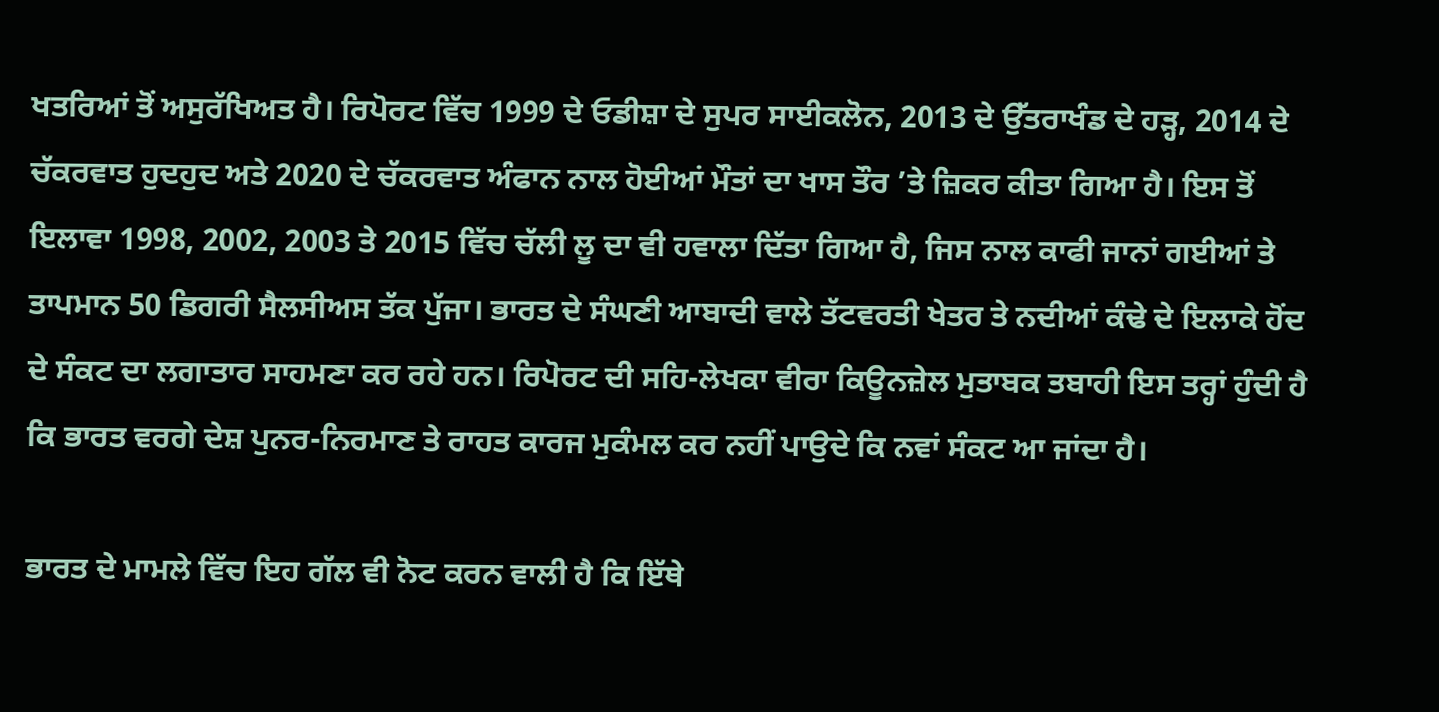ਖਤਰਿਆਂ ਤੋਂ ਅਸੁਰੱਖਿਅਤ ਹੈ। ਰਿਪੋਰਟ ਵਿੱਚ 1999 ਦੇ ਓਡੀਸ਼ਾ ਦੇ ਸੁਪਰ ਸਾਈਕਲੋਨ, 2013 ਦੇ ਉੱਤਰਾਖੰਡ ਦੇ ਹੜ੍ਹ, 2014 ਦੇ ਚੱਕਰਵਾਤ ਹੁਦਹੁਦ ਅਤੇ 2020 ਦੇ ਚੱਕਰਵਾਤ ਅੰਫਾਨ ਨਾਲ ਹੋਈਆਂ ਮੌਤਾਂ ਦਾ ਖਾਸ ਤੌਰ ’ਤੇ ਜ਼ਿਕਰ ਕੀਤਾ ਗਿਆ ਹੈ। ਇਸ ਤੋਂ ਇਲਾਵਾ 1998, 2002, 2003 ਤੇ 2015 ਵਿੱਚ ਚੱਲੀ ਲੂ ਦਾ ਵੀ ਹਵਾਲਾ ਦਿੱਤਾ ਗਿਆ ਹੈ, ਜਿਸ ਨਾਲ ਕਾਫੀ ਜਾਨਾਂ ਗਈਆਂ ਤੇ ਤਾਪਮਾਨ 50 ਡਿਗਰੀ ਸੈਲਸੀਅਸ ਤੱਕ ਪੁੱਜਾ। ਭਾਰਤ ਦੇ ਸੰਘਣੀ ਆਬਾਦੀ ਵਾਲੇ ਤੱਟਵਰਤੀ ਖੇਤਰ ਤੇ ਨਦੀਆਂ ਕੰਢੇ ਦੇ ਇਲਾਕੇ ਹੋਂਦ ਦੇ ਸੰਕਟ ਦਾ ਲਗਾਤਾਰ ਸਾਹਮਣਾ ਕਰ ਰਹੇ ਹਨ। ਰਿਪੋਰਟ ਦੀ ਸਹਿ-ਲੇਖਕਾ ਵੀਰਾ ਕਿਊਨਜ਼ੇਲ ਮੁਤਾਬਕ ਤਬਾਹੀ ਇਸ ਤਰ੍ਹਾਂ ਹੁੰਦੀ ਹੈ ਕਿ ਭਾਰਤ ਵਰਗੇ ਦੇਸ਼ ਪੁਨਰ-ਨਿਰਮਾਣ ਤੇ ਰਾਹਤ ਕਾਰਜ ਮੁਕੰਮਲ ਕਰ ਨਹੀਂ ਪਾਉਦੇ ਕਿ ਨਵਾਂ ਸੰਕਟ ਆ ਜਾਂਦਾ ਹੈ।

ਭਾਰਤ ਦੇ ਮਾਮਲੇ ਵਿੱਚ ਇਹ ਗੱਲ ਵੀ ਨੋਟ ਕਰਨ ਵਾਲੀ ਹੈ ਕਿ ਇੱਥੇ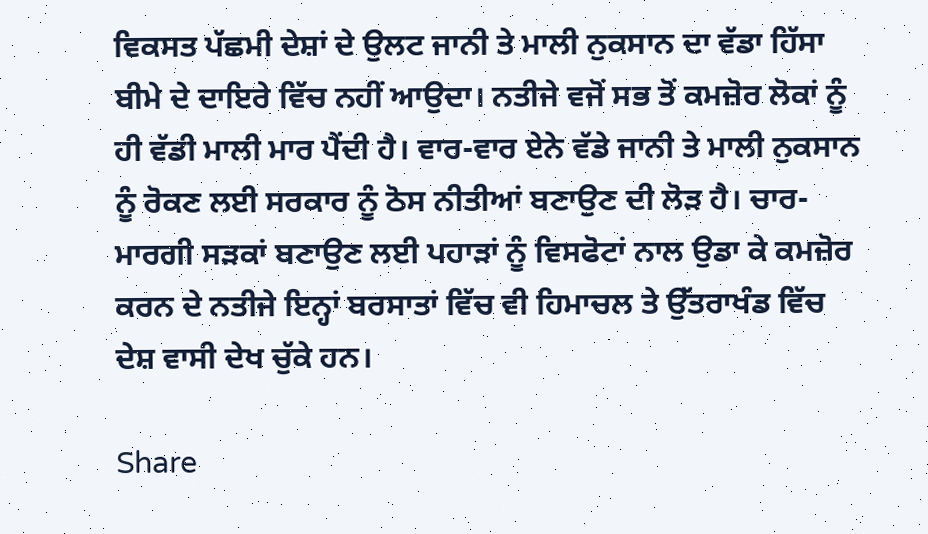ਵਿਕਸਤ ਪੱਛਮੀ ਦੇਸ਼ਾਂ ਦੇ ਉਲਟ ਜਾਨੀ ਤੇ ਮਾਲੀ ਨੁਕਸਾਨ ਦਾ ਵੱਡਾ ਹਿੱਸਾ ਬੀਮੇ ਦੇ ਦਾਇਰੇ ਵਿੱਚ ਨਹੀਂ ਆਉਦਾ। ਨਤੀਜੇ ਵਜੋਂ ਸਭ ਤੋਂ ਕਮਜ਼ੋਰ ਲੋਕਾਂ ਨੂੰ ਹੀ ਵੱਡੀ ਮਾਲੀ ਮਾਰ ਪੈਂਦੀ ਹੈ। ਵਾਰ-ਵਾਰ ਏਨੇ ਵੱਡੇ ਜਾਨੀ ਤੇ ਮਾਲੀ ਨੁਕਸਾਨ ਨੂੰ ਰੋਕਣ ਲਈ ਸਰਕਾਰ ਨੂੰ ਠੋਸ ਨੀਤੀਆਂ ਬਣਾਉਣ ਦੀ ਲੋੜ ਹੈ। ਚਾਰ-ਮਾਰਗੀ ਸੜਕਾਂ ਬਣਾਉਣ ਲਈ ਪਹਾੜਾਂ ਨੂੰ ਵਿਸਫੋਟਾਂ ਨਾਲ ਉਡਾ ਕੇ ਕਮਜ਼ੋਰ ਕਰਨ ਦੇ ਨਤੀਜੇ ਇਨ੍ਹਾਂ ਬਰਸਾਤਾਂ ਵਿੱਚ ਵੀ ਹਿਮਾਚਲ ਤੇ ਉੱਤਰਾਖੰਡ ਵਿੱਚ ਦੇਸ਼ ਵਾਸੀ ਦੇਖ ਚੁੱਕੇ ਹਨ।

Share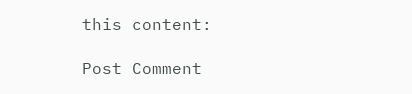this content:

Post Comment